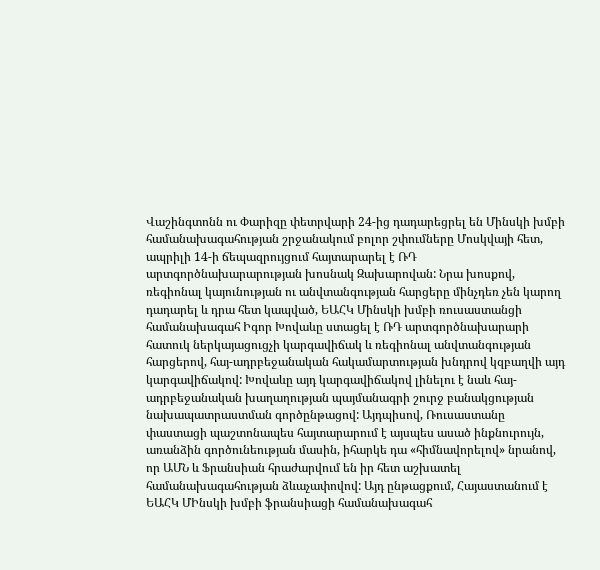Վաշինգտոնն ու Փարիզը փետրվարի 24-ից դադարեցրել են Մինսկի խմբի համանախագահության շրջանակում բոլոր շփումները Մոսկվայի հետ, ապրիլի 14-ի ճեպազրույցում հայտարարել է ՌԴ արտգործնախարարության խոսնակ Զախարովան: Նրա խոսքով, ռեգիոնալ կայունության ու անվտանգության հարցերը մինչդեռ չեն կարող դադարել և դրա հետ կապված, ԵԱՀԿ Մինսկի խմբի ռուսաստանցի համանախագահ Իգոր Խովաևը ստացել է ՌԴ արտգործնախարարի հատուկ ներկայացուցչի կարգավիճակ և ռեգիոնալ անվտանգության հարցերով, հայ-ադրբեջանական հակամարտության խնդրով կզբաղվի այդ կարգավիճակով: Խովաևը այդ կարգավիճակով լինելու է նաև հայ-ադրբեջանական խաղաղության պայմանագրի շուրջ բանակցության նախապատրաստման գործընթացով: Այդպիսով, Ռուսաստանը փաստացի պաշտոնապես հայտարարում է այսպես ասած ինքնուրույն, առանձին գործունեության մասին, իհարկե դա «հիմնավորելով» նրանով, որ ԱՄՆ և Ֆրանսիան հրաժարվում են իր հետ աշխատել համանախագահության ձևաչափովով: Այդ ընթացքում, Հայաստանում է ԵԱՀԿ ՄԻնսկի խմբի ֆրանսիացի համանախագահ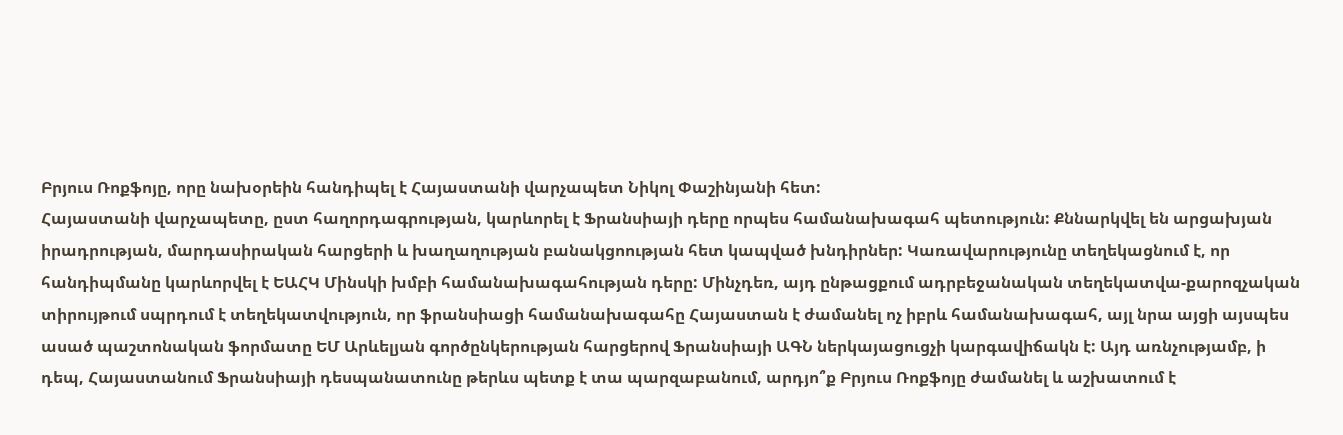Բրյուս Ռոքֆոյը, որը նախօրեին հանդիպել է Հայաստանի վարչապետ Նիկոլ Փաշինյանի հետ:
Հայաստանի վարչապետը, ըստ հաղորդագրության, կարևորել է Ֆրանսիայի դերը որպես համանախագահ պետություն: Քննարկվել են արցախյան իրադրության, մարդասիրական հարցերի և խաղաղության բանակցոության հետ կապված խնդիրներ: Կառավարությունը տեղեկացնում է, որ հանդիպմանը կարևորվել է ԵԱՀԿ Մինսկի խմբի համանախագահության դերը: Մինչդեռ, այդ ընթացքում ադրբեջանական տեղեկատվա-քարոզչական տիրույթում սպրդում է տեղեկատվություն, որ ֆրանսիացի համանախագահը Հայաստան է ժամանել ոչ իբրև համանախագահ, այլ նրա այցի այսպես ասած պաշտոնական ֆորմատը ԵՄ Արևելյան գործընկերության հարցերով Ֆրանսիայի ԱԳՆ ներկայացուցչի կարգավիճակն է: Այդ առնչությամբ, ի դեպ, Հայաստանում Ֆրանսիայի դեսպանատունը թերևս պետք է տա պարզաբանում, արդյո՞ք Բրյուս Ռոքֆոյը ժամանել և աշխատում է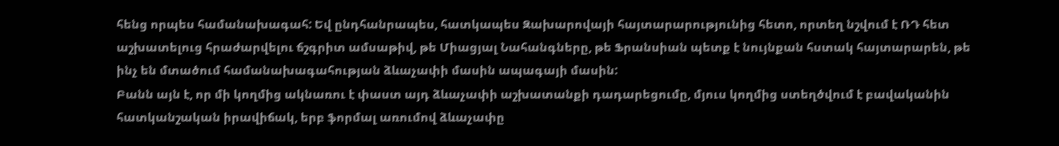հենց որպես համանախագահ: Եվ ընդհանրապես, հատկապես Զախարովայի հայտարարությունից հետո, որտեղ նշվում է ՌԴ հետ աշխատելուց հրաժարվելու ճշգրիտ ամսաթիվ, թե Միացյալ Նահանգները, թե Ֆրանսիան պետք է նույնքան հստակ հայտարարեն, թե ինչ են մտածում համանախագահության ձևաչափի մասին ապագայի մասին:
Բանն այն է, որ մի կողմից ակնառու է փաստ այդ ձևաչափի աշխատանքի դադարեցումը, մյուս կողմից ստեղծվում է բավականին հատկանշական իրավիճակ, երբ ֆորմալ առումով ձևաչափը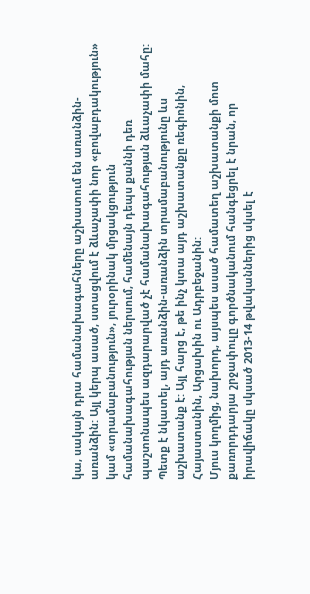կա, սակայն դրա համանախագահները աշխատում են առանձին-առանձին: Այլ կերպ ասած, ստացվում է ձևաչափի նոր «բովաբդակություն» կամ «տրամաբանություն», յուրօրինակ մրցակցություն համանախագահության ներսում, համենայն դեպս քաննի դեռ պաշտոնապես ազդարարված չէ համանախագահության ձևաչափի մահը: Պետք է նկատել, այդ առանձին-առանձին տրամաբանությունը ևս աշխատանք է: Այլ հարց է, թե ինչ կտա այդ աշխատանքը ռեգիոնին, Հայաստանին, Արցախին ու Ադրբեջանին:
Մյուս կողմից, նախորդ, այսպես ասած համատեղ աշխատանքի մոտ քառորդդարյա շրջափուլը գործնականում հանգեցրել է նրան, որ իրավիճակը սկսած 2013-14 թվականներից սկսել է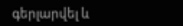գերլարվել և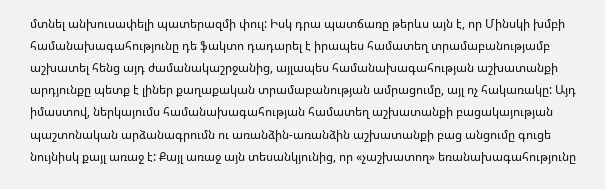մտնել անխուսափելի պատերազմի փուլ: Իսկ դրա պատճառը թերևս այն է, որ Մինսկի խմբի համանախագահությունը դե ֆակտո դադարել է իրապես համատեղ տրամաբանությամբ աշխատել հենց այդ ժամանակաշրջանից, այլապես համանախագահության աշխատանքի արդյունքը պետք է լիներ քաղաքական տրամաբանության ամրացումը, այլ ոչ հակառակը: Այդ իմաստով, ներկայումս համանախագահության համատեղ աշխատանքի բացակայության պաշտոնական արձանագրումն ու առանձին-առանձին աշխատանքի բաց անցումը գուցե նույնիսկ քայլ առաջ է: Քայլ առաջ այն տեսանկյունից, որ «չաշխատող» եռանախագահությունը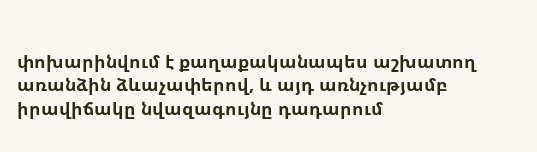փոխարինվում է քաղաքականապես աշխատող առանձին ձևաչափերով, և այդ առնչությամբ իրավիճակը նվազագույնը դադարում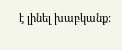է լինել խաբկանք: